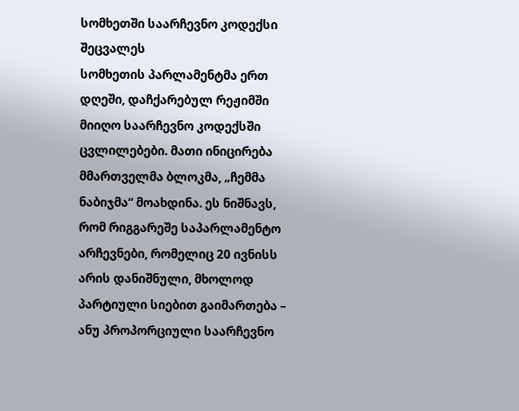სომხეთში საარჩევნო კოდექსი შეცვალეს
სომხეთის პარლამენტმა ერთ დღეში, დაჩქარებულ რეჟიმში მიიღო საარჩევნო კოდექსში ცვლილებები. მათი ინიცირება მმართველმა ბლოკმა, „ჩემმა ნაბიჯმა“ მოახდინა. ეს ნიშნავს, რომ რიგგარეშე საპარლამენტო არჩევნები, რომელიც 20 ივნისს არის დანიშნული, მხოლოდ პარტიული სიებით გაიმართება – ანუ პროპორციული საარჩევნო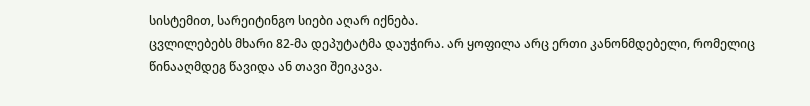სისტემით, სარეიტინგო სიები აღარ იქნება.
ცვლილებებს მხარი 82-მა დეპუტატმა დაუჭირა. არ ყოფილა არც ერთი კანონმდებელი, რომელიც წინააღმდეგ წავიდა ან თავი შეიკავა.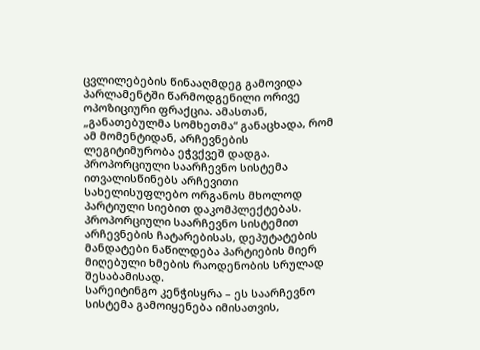ცვლილებების წინააღმდეგ გამოვიდა პარლამენტში წარმოდგენილი ორივე ოპოზიციური ფრაქცია. ამასთან, „განათებულმა სომხეთმა“ განაცხადა, რომ ამ მომენტიდან, არჩევნების ლეგიტიმურობა ეჭვქვეშ დადგა.
პროპორციული საარჩევნო სისტემა ითვალისწინებს არჩევითი სახელისუფლებო ორგანოს მხოლოდ პარტიული სიებით დაკომპლექტებას. პროპორციული საარჩევნო სისტემით არჩევნების ჩატარებისას, დეპუტატების მანდატები ნაწილდება პარტიების მიერ მიღებული ხმების რაოდენობის სრულად შესაბამისად.
სარეიტინგო კენჭისყრა – ეს საარჩევნო სისტემა გამოიყენება იმისათვის,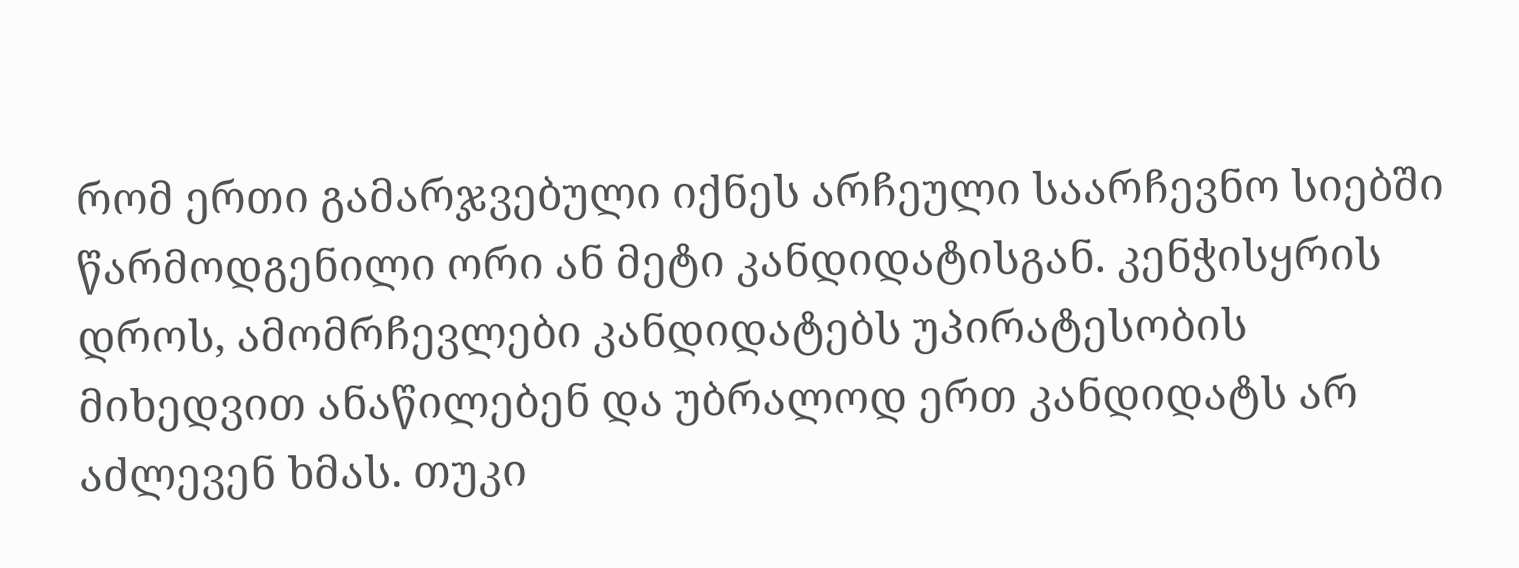რომ ერთი გამარჯვებული იქნეს არჩეული საარჩევნო სიებში წარმოდგენილი ორი ან მეტი კანდიდატისგან. კენჭისყრის დროს, ამომრჩევლები კანდიდატებს უპირატესობის მიხედვით ანაწილებენ და უბრალოდ ერთ კანდიდატს არ აძლევენ ხმას. თუკი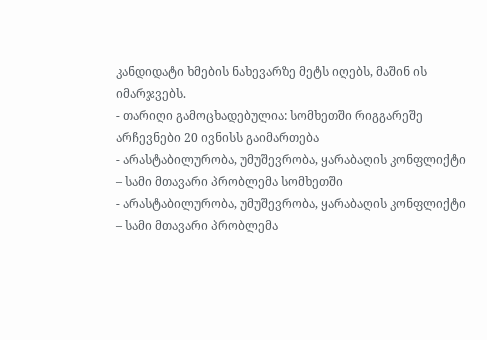კანდიდატი ხმების ნახევარზე მეტს იღებს, მაშინ ის იმარჯვებს.
- თარიღი გამოცხადებულია: სომხეთში რიგგარეშე არჩევნები 20 ივნისს გაიმართება
- არასტაბილურობა, უმუშევრობა, ყარაბაღის კონფლიქტი – სამი მთავარი პრობლემა სომხეთში
- არასტაბილურობა, უმუშევრობა, ყარაბაღის კონფლიქტი – სამი მთავარი პრობლემა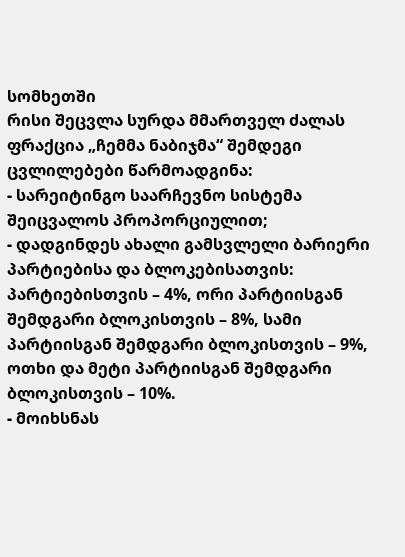სომხეთში
რისი შეცვლა სურდა მმართველ ძალას
ფრაქცია „ჩემმა ნაბიჯმა“ შემდეგი ცვლილებები წარმოადგინა:
- სარეიტინგო საარჩევნო სისტემა შეიცვალოს პროპორციულით;
- დადგინდეს ახალი გამსვლელი ბარიერი პარტიებისა და ბლოკებისათვის: პარტიებისთვის – 4%, ორი პარტიისგან შემდგარი ბლოკისთვის – 8%, სამი პარტიისგან შემდგარი ბლოკისთვის – 9%, ოთხი და მეტი პარტიისგან შემდგარი ბლოკისთვის – 10%.
- მოიხსნას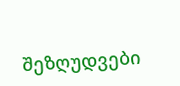შეზღუდვები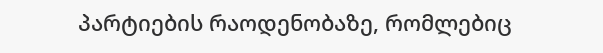პარტიების რაოდენობაზე, რომლებიც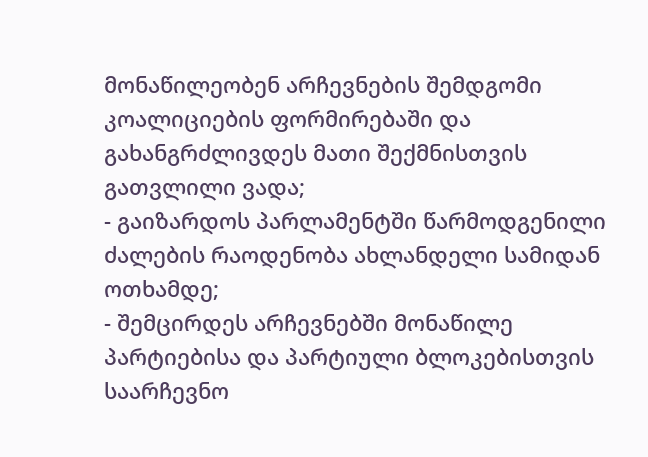მონაწილეობენ არჩევნების შემდგომი კოალიციების ფორმირებაში და გახანგრძლივდეს მათი შექმნისთვის გათვლილი ვადა;
- გაიზარდოს პარლამენტში წარმოდგენილი ძალების რაოდენობა ახლანდელი სამიდან ოთხამდე;
- შემცირდეს არჩევნებში მონაწილე პარტიებისა და პარტიული ბლოკებისთვის საარჩევნო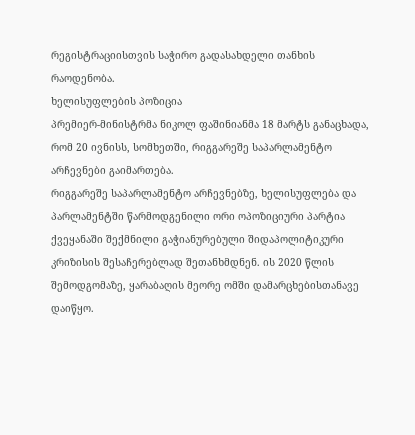რეგისტრაციისთვის საჭირო გადასახდელი თანხის რაოდენობა.
ხელისუფლების პოზიცია
პრემიერ-მინისტრმა ნიკოლ ფაშინიანმა 18 მარტს განაცხადა, რომ 20 ივნისს, სომხეთში, რიგგარეშე საპარლამენტო არჩევნები გაიმართება.
რიგგარეშე საპარლამენტო არჩევნებზე, ხელისუფლება და პარლამენტში წარმოდგენილი ორი ოპოზიციური პარტია ქვეყანაში შექმნილი გაჭიანურებული შიდაპოლიტიკური კრიზისის შესაჩერებლად შეთანხმდნენ. ის 2020 წლის შემოდგომაზე, ყარაბაღის მეორე ომში დამარცხებისთანავე დაიწყო.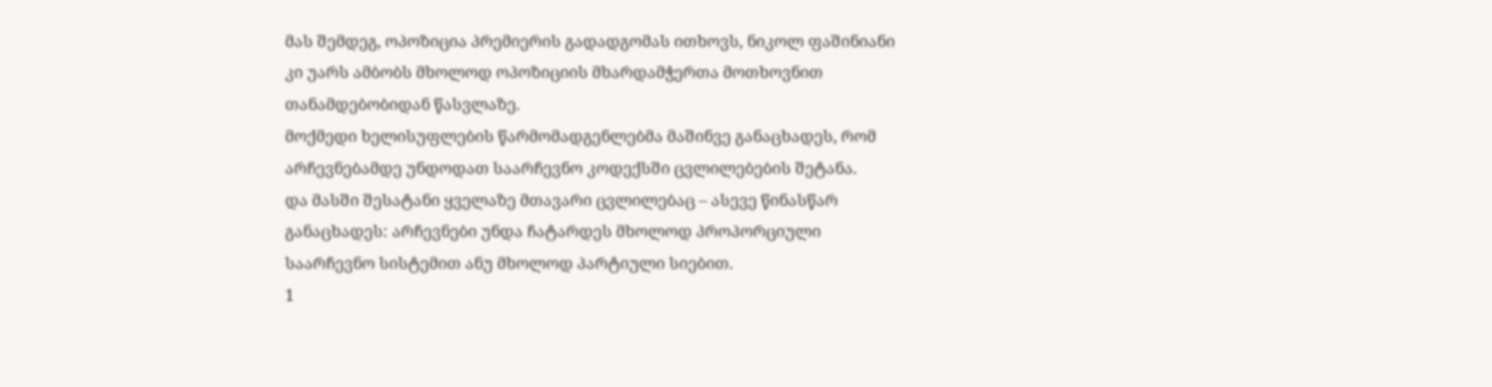მას შემდეგ, ოპოზიცია პრემიერის გადადგომას ითხოვს, ნიკოლ ფაშინიანი კი უარს ამბობს მხოლოდ ოპოზიციის მხარდამჭერთა მოთხოვნით თანამდებობიდან წასვლაზე.
მოქმედი ხელისუფლების წარმომადგენლებმა მაშინვე განაცხადეს, რომ არჩევნებამდე უნდოდათ საარჩევნო კოდექსში ცვლილებების შეტანა.
და მასში შესატანი ყველაზე მთავარი ცვლილებაც – ასევე წინასწარ განაცხადეს: არჩევნები უნდა ჩატარდეს მხოლოდ პროპორციული საარჩევნო სისტემით ანუ მხოლოდ პარტიული სიებით.
1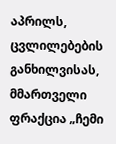აპრილს, ცვლილებების განხილვისას, მმართველი ფრაქცია „ჩემი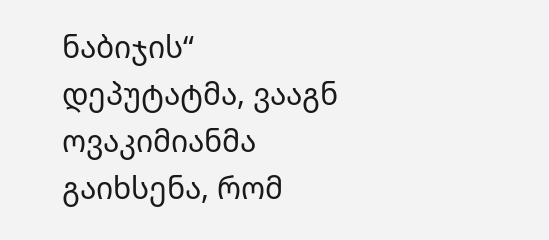ნაბიჯის“ დეპუტატმა, ვააგნ ოვაკიმიანმა გაიხსენა, რომ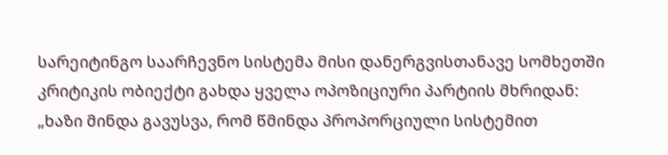სარეიტინგო საარჩევნო სისტემა მისი დანერგვისთანავე სომხეთში კრიტიკის ობიექტი გახდა ყველა ოპოზიციური პარტიის მხრიდან:
„ხაზი მინდა გავუსვა, რომ წმინდა პროპორციული სისტემით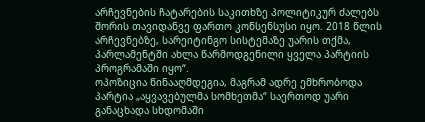არჩევნების ჩატარების საკითხზე პოლიტიკურ ძალებს შორის თავიდანვე ფართო კონსენსუსი იყო. 2018 წლის არჩევნებზე, სარეიტინგო სისტემაზე უარის თქმა, პარლამენტში ახლა წარმოდგენილი ყველა პარტიის პროგრამაში იყო“.
ოპოზიცია წინააღმდეგია, მაგრამ ადრე ემხრობოდა
პარტია „აყვავებულმა სომხეთმა“ საერთოდ უარი განაცხადა სხდომაში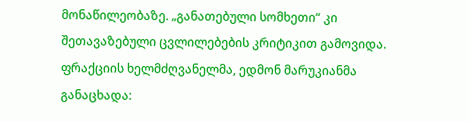მონაწილეობაზე. „განათებული სომხეთი“ კი შეთავაზებული ცვლილებების კრიტიკით გამოვიდა. ფრაქციის ხელმძღვანელმა, ედმონ მარუკიანმა განაცხადა: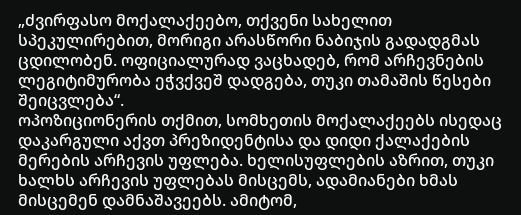„ძვირფასო მოქალაქეებო, თქვენი სახელით სპეკულირებით, მორიგი არასწორი ნაბიჯის გადადგმას ცდილობენ. ოფიციალურად ვაცხადებ, რომ არჩევნების ლეგიტიმურობა ეჭვქვეშ დადგება, თუკი თამაშის წესები შეიცვლება“.
ოპოზიციონერის თქმით, სომხეთის მოქალაქეებს ისედაც დაკარგული აქვთ პრეზიდენტისა და დიდი ქალაქების მერების არჩევის უფლება. ხელისუფლების აზრით, თუკი ხალხს არჩევის უფლებას მისცემს, ადამიანები ხმას მისცემენ დამნაშავეებს. ამიტომ,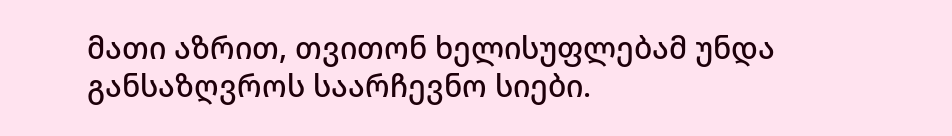მათი აზრით, თვითონ ხელისუფლებამ უნდა განსაზღვროს საარჩევნო სიები.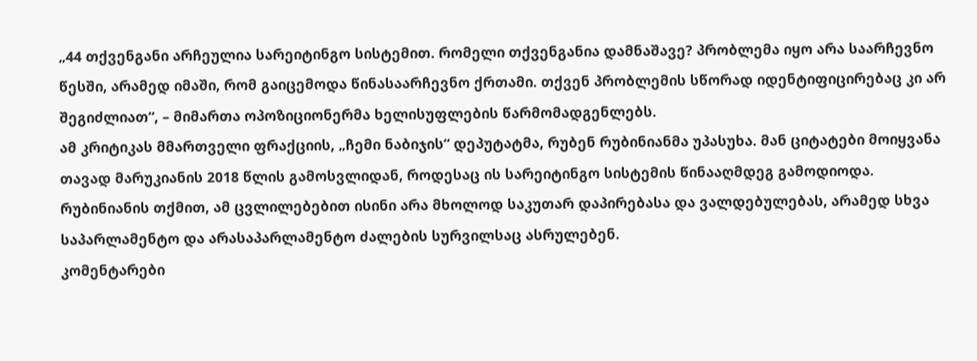„44 თქვენგანი არჩეულია სარეიტინგო სისტემით. რომელი თქვენგანია დამნაშავე? პრობლემა იყო არა საარჩევნო წესში, არამედ იმაში, რომ გაიცემოდა წინასაარჩევნო ქრთამი. თქვენ პრობლემის სწორად იდენტიფიცირებაც კი არ შეგიძლიათ“, – მიმართა ოპოზიციონერმა ხელისუფლების წარმომადგენლებს.
ამ კრიტიკას მმართველი ფრაქციის, „ჩემი ნაბიჯის“ დეპუტატმა, რუბენ რუბინიანმა უპასუხა. მან ციტატები მოიყვანა თავად მარუკიანის 2018 წლის გამოსვლიდან, როდესაც ის სარეიტინგო სისტემის წინააღმდეგ გამოდიოდა.
რუბინიანის თქმით, ამ ცვლილებებით ისინი არა მხოლოდ საკუთარ დაპირებასა და ვალდებულებას, არამედ სხვა საპარლამენტო და არასაპარლამენტო ძალების სურვილსაც ასრულებენ.
კომენტარები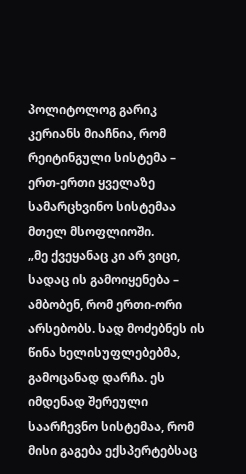პოლიტოლოგ გარიკ კერიანს მიაჩნია, რომ რეიტინგული სისტემა – ერთ-ერთი ყველაზე სამარცხვინო სისტემაა მთელ მსოფლიოში.
„მე ქვეყანაც კი არ ვიცი, სადაც ის გამოიყენება – ამბობენ, რომ ერთი-ორი არსებობს. სად მოძებნეს ის წინა ხელისუფლებებმა, გამოცანად დარჩა. ეს იმდენად შერეული საარჩევნო სისტემაა, რომ მისი გაგება ექსპერტებსაც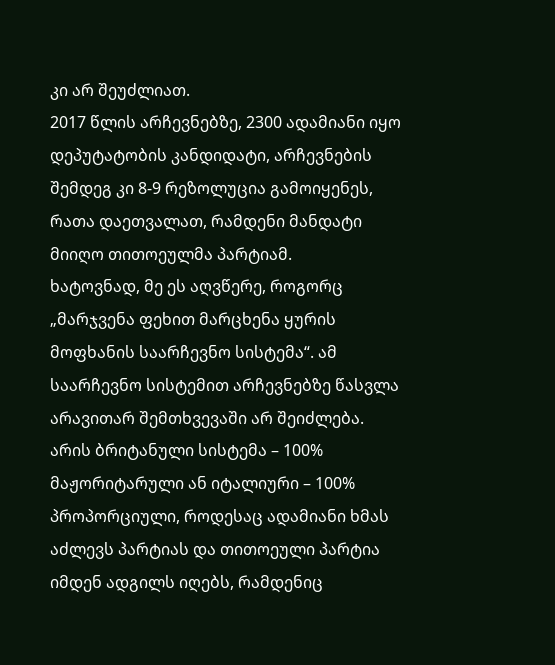კი არ შეუძლიათ.
2017 წლის არჩევნებზე, 2300 ადამიანი იყო დეპუტატობის კანდიდატი, არჩევნების შემდეგ კი 8-9 რეზოლუცია გამოიყენეს, რათა დაეთვალათ, რამდენი მანდატი მიიღო თითოეულმა პარტიამ.
ხატოვნად, მე ეს აღვწერე, როგორც „მარჯვენა ფეხით მარცხენა ყურის მოფხანის საარჩევნო სისტემა“. ამ საარჩევნო სისტემით არჩევნებზე წასვლა არავითარ შემთხვევაში არ შეიძლება.
არის ბრიტანული სისტემა – 100% მაჟორიტარული ან იტალიური – 100% პროპორციული, როდესაც ადამიანი ხმას აძლევს პარტიას და თითოეული პარტია იმდენ ადგილს იღებს, რამდენიც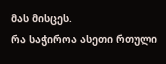მას მისცეს.
რა საჭიროა ასეთი რთული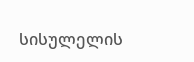სისულელის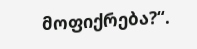მოფიქრება?“.